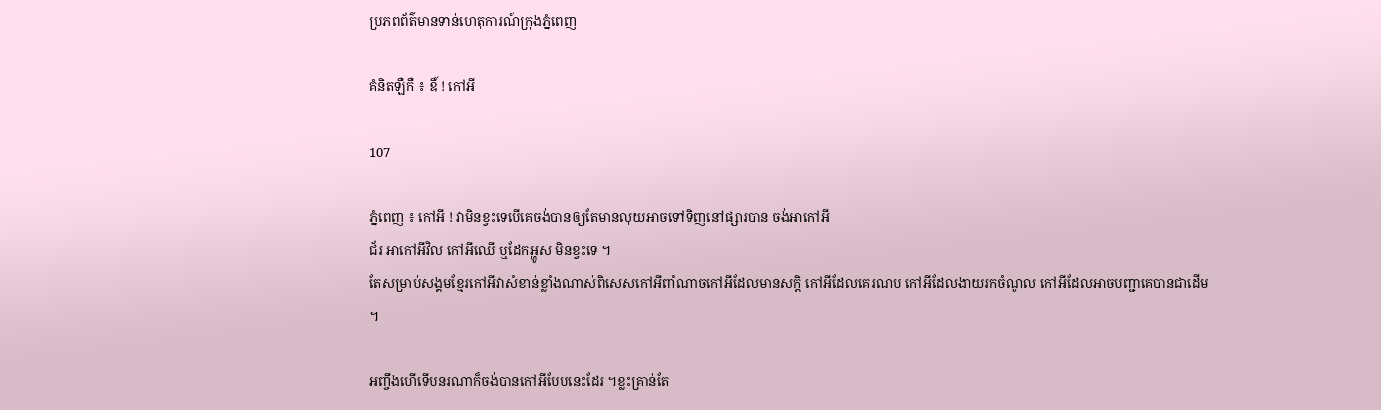ប្រភពព័ត៌មានទាន់ហេតុការណ៍ក្រុងភ្នំពេញ

គំនិតឡឺកឺ ៖ ឧិ៍ ! កៅអី

107

ភ្នំពេញ ៖ កៅអី ! វាមិនខ្វះទេបើគេចង់បានឲ្យតែមានលុយអាចទៅទិញនៅផ្សារបាន ចង់អាកៅអី
ជ័រ អាកៅអីវិល កៅអីឈើ ឬដែកអ្ហូស មិនខ្វះទេ ។
តែសម្រាប់សង្គមខ្មែរកៅអីវាសំខាន់ខ្លាំងណាស់ពិសេសកៅអីពាំណាចកៅអីដែលមានសក្តិ កៅអីដែលគេរណប កៅអីដែលងាយរកចំណូល កៅអីដែលអាចបញ្ជាគេបានជាដើម ។

អញ្ចឹងហើទើបនរណាក៏ចង់បានកៅអីបែបនេះដែរ ។ខ្លះគ្រាន់តែ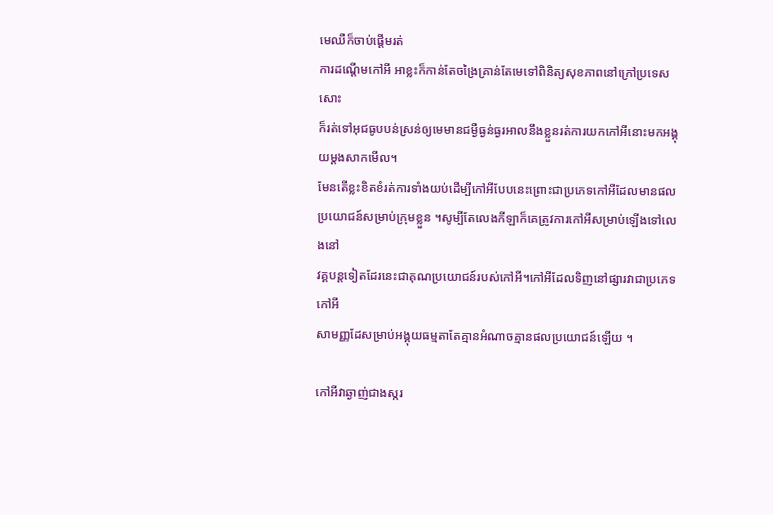មេឈឺក៏ចាប់ផ្ដើមរត់
ការដណ្ដើមកៅអី អាខ្លះក៏កាន់តែចង្រៃគ្រាន់តែមេទៅពិនិត្យសុខភាពនៅក្រៅប្រទេសសោះ
ក៏រត់ទៅអុជធូបបន់ស្រន់ឲ្យមេមានជម្ងឺធ្ងន់ធ្ងរអាលនឹងខ្លួនរត់ការយកកៅអីនោះមកអង្គុយម្ដងសាកមើល។
មែនតើខ្លះខិតខំរត់ការទាំងយប់ដើម្បីកៅអីបែបនេះព្រោះជាប្រភេទកៅអីដែលមានផលប្រយោជន៍សម្រាប់ក្រុមខ្លួន ។សូម្បីតែលេងកីឡាក៏គេត្រូវការកៅអីសម្រាប់ឡើងទៅលេងនៅ
វគ្គបន្តទៀតដែរនេះជាគុណប្រយោជន៍របស់កៅអី។កៅអីដែលទិញនៅផ្សារវាជាប្រភេទកៅអី
សាមញ្ញដែសម្រាប់អង្គុយធម្មតាតែគ្មានអំណាចគ្មានផលប្រយោជន៍ឡើយ ។

កៅអីវាឆ្ងាញ់ជាងស្ករ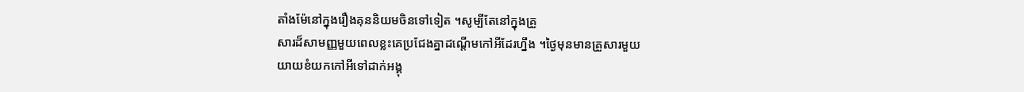តាំងម៉ែនៅក្នុងរឿងគុននិយមចិនទៅទៀត ។សូម្បីតែនៅក្នុងគ្រួ
សារដ៏សាមញ្ញមួយពេលខ្លះគេប្រជែងគ្នាដណ្ដើមកៅអីដែរហ្នឹង ។ថ្ងៃមុនមានគ្រួសារមួយ
យាយខំយកកៅអីទៅដាក់អង្គុ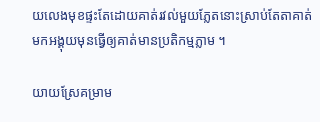យលេងមុខផ្ទះតែដោយគាត់រវល់មួយភ្លែតនោះស្រាប់តែតាគាត់
មកអង្គុយមុនធ្វើឲ្យគាត់មានប្រតិកម្មភ្លាម ។

យាយស្រែគម្រាម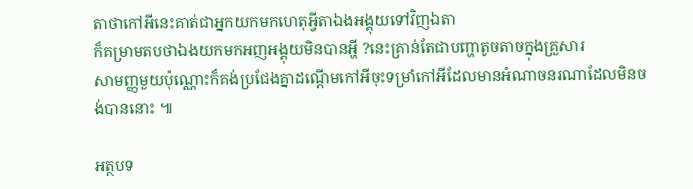តាថាកៅអីនេះគាត់ជាអ្នកយកមកហេតុអ្វីតាឯងអង្គុយទៅវិញឯតា
ក៏គម្រាមតបថាឯងយកមកអញអង្គុយមិនបានអ្ហី ?នេះគ្រាន់តែជាបញ្ហាតូចតាចក្នុងគ្រួសារ
សាមញ្ញមួយប៉ុណ្ណោះក៏គង់ប្រជែងគ្នាដណ្ដើមកៅអីចុះទម្រាំកៅអីដែលមានអំណាចនរណាដែលមិនចង់បាននោះ ៕

អត្ថបទ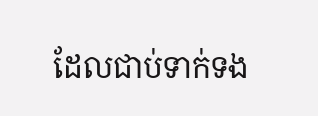ដែលជាប់ទាក់ទង